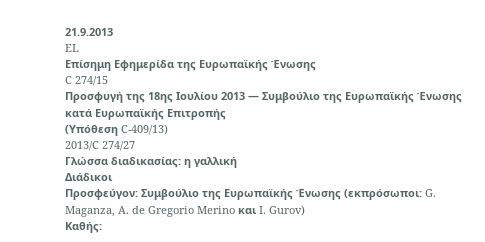21.9.2013
EL
Επίσημη Εφημερίδα της Ευρωπαϊκής Ένωσης
C 274/15
Προσφυγή της 18ης Ιουλίου 2013 — Συμβούλιο της Ευρωπαϊκής Ένωσης κατά Ευρωπαϊκής Επιτροπής
(Υπόθεση C-409/13)
2013/C 274/27
Γλώσσα διαδικασίας: η γαλλική
Διάδικοι
Προσφεύγον: Συμβούλιο της Ευρωπαϊκής Ένωσης (εκπρόσωποι: G. Maganza, A. de Gregorio Merino και I. Gurov)
Καθής: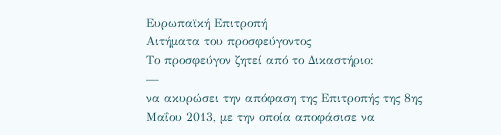Ευρωπαϊκή Επιτροπή
Αιτήματα του προσφεύγοντος
Το προσφεύγον ζητεί από το Δικαστήριο:
—
να ακυρώσει την απόφαση της Επιτροπής της 8ης Μαΐου 2013, με την οποία αποφάσισε να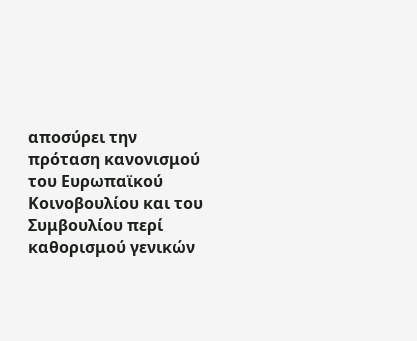αποσύρει την πρόταση κανονισμού του Ευρωπαϊκού Κοινοβουλίου και του Συμβουλίου περί καθορισμού γενικών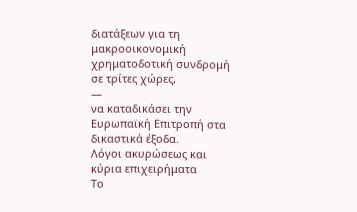διατάξεων για τη μακροοικονομική χρηματοδοτική συνδρομή σε τρίτες χώρες,
—
να καταδικάσει την Ευρωπαϊκή Επιτροπή στα δικαστικά έξοδα.
Λόγοι ακυρώσεως και κύρια επιχειρήματα
Το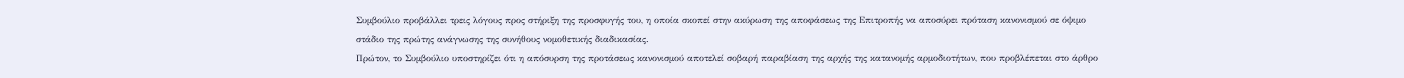Συμβούλιο προβάλλει τρεις λόγους προς στήριξη της προσφυγής του, η οποία σκοπεί στην ακύρωση της αποφάσεως της Επιτροπής να αποσύρει πρόταση κανονισμού σε όψιμο στάδιο της πρώτης ανάγνωσης της συνήθους νομοθετικής διαδικασίας.
Πρώτον, το Συμβούλιο υποστηρίζει ότι η απόσυρση της προτάσεως κανονισμού αποτελεί σοβαρή παραβίαση της αρχής της κατανομής αρμοδιοτήτων, που προβλέπεται στο άρθρο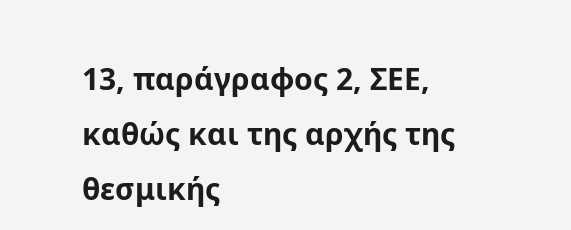13, παράγραφος 2, ΣΕΕ, καθώς και της αρχής της θεσμικής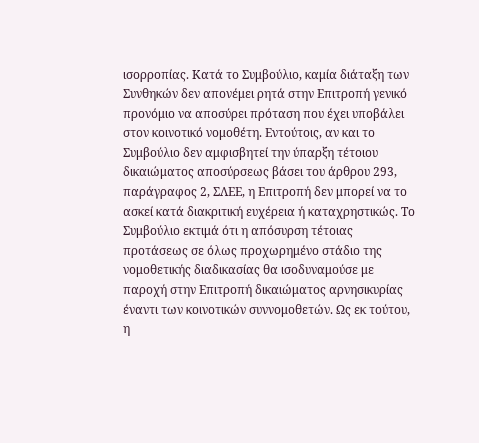ισορροπίας. Κατά το Συμβούλιο, καμία διάταξη των Συνθηκών δεν απονέμει ρητά στην Επιτροπή γενικό προνόμιο να αποσύρει πρόταση που έχει υποβάλει στον κοινοτικό νομοθέτη. Εντούτοις, αν και το Συμβούλιο δεν αμφισβητεί την ύπαρξη τέτοιου δικαιώματος αποσύρσεως βάσει του άρθρου 293, παράγραφος 2, ΣΛΕΕ, η Επιτροπή δεν μπορεί να το ασκεί κατά διακριτική ευχέρεια ή καταχρηστικώς. Το Συμβούλιο εκτιμά ότι η απόσυρση τέτοιας προτάσεως σε όλως προχωρημένο στάδιο της νομοθετικής διαδικασίας θα ισοδυναμούσε με παροχή στην Επιτροπή δικαιώματος αρνησικυρίας έναντι των κοινοτικών συννομοθετών. Ως εκ τούτου, η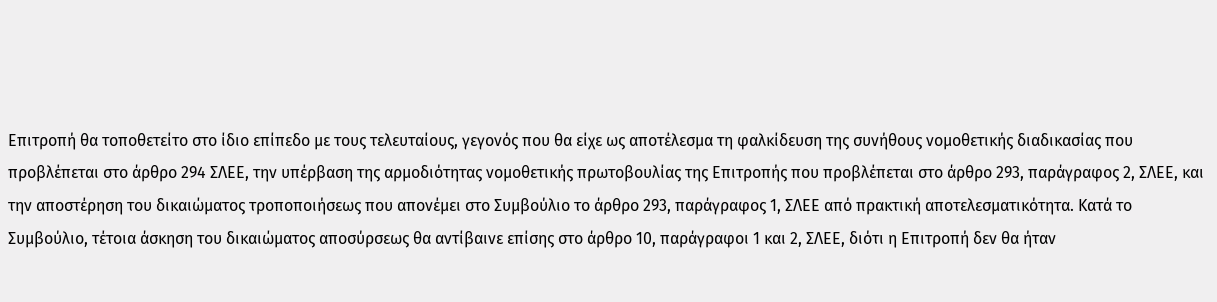Επιτροπή θα τοποθετείτο στο ίδιο επίπεδο με τους τελευταίους, γεγονός που θα είχε ως αποτέλεσμα τη φαλκίδευση της συνήθους νομοθετικής διαδικασίας που προβλέπεται στο άρθρο 294 ΣΛΕΕ, την υπέρβαση της αρμοδιότητας νομοθετικής πρωτοβουλίας της Επιτροπής που προβλέπεται στο άρθρο 293, παράγραφος 2, ΣΛΕΕ, και την αποστέρηση του δικαιώματος τροποποιήσεως που απονέμει στο Συμβούλιο το άρθρο 293, παράγραφος 1, ΣΛΕΕ από πρακτική αποτελεσματικότητα. Κατά το Συμβούλιο, τέτοια άσκηση του δικαιώματος αποσύρσεως θα αντίβαινε επίσης στο άρθρο 10, παράγραφοι 1 και 2, ΣΛΕΕ, διότι η Επιτροπή δεν θα ήταν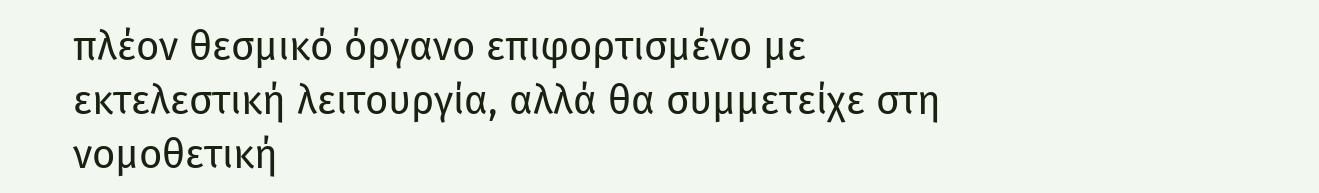πλέον θεσμικό όργανο επιφορτισμένο με εκτελεστική λειτουργία, αλλά θα συμμετείχε στη νομοθετική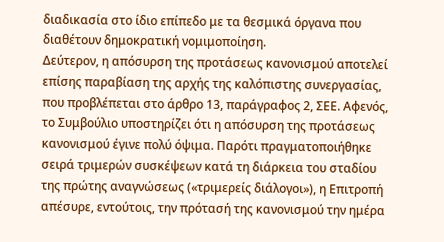διαδικασία στο ίδιο επίπεδο με τα θεσμικά όργανα που διαθέτουν δημοκρατική νομιμοποίηση.
Δεύτερον, η απόσυρση της προτάσεως κανονισμού αποτελεί επίσης παραβίαση της αρχής της καλόπιστης συνεργασίας, που προβλέπεται στο άρθρο 13, παράγραφος 2, ΣΕΕ. Αφενός, το Συμβούλιο υποστηρίζει ότι η απόσυρση της προτάσεως κανονισμού έγινε πολύ όψιμα. Παρότι πραγματοποιήθηκε σειρά τριμερών συσκέψεων κατά τη διάρκεια του σταδίου της πρώτης αναγνώσεως («τριμερείς διάλογοι»), η Επιτροπή απέσυρε, εντούτοις, την πρότασή της κανονισμού την ημέρα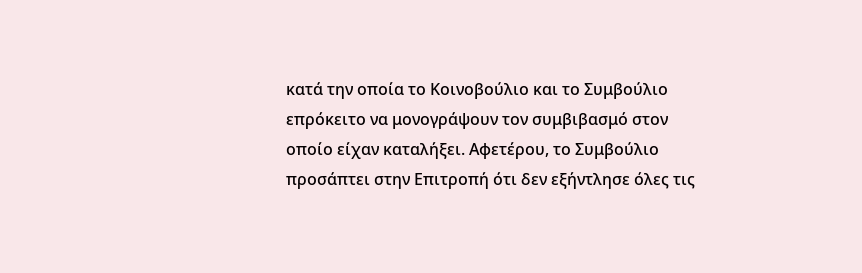κατά την οποία το Κοινοβούλιο και το Συμβούλιο επρόκειτο να μονογράψουν τον συμβιβασμό στον οποίο είχαν καταλήξει. Αφετέρου, το Συμβούλιο προσάπτει στην Επιτροπή ότι δεν εξήντλησε όλες τις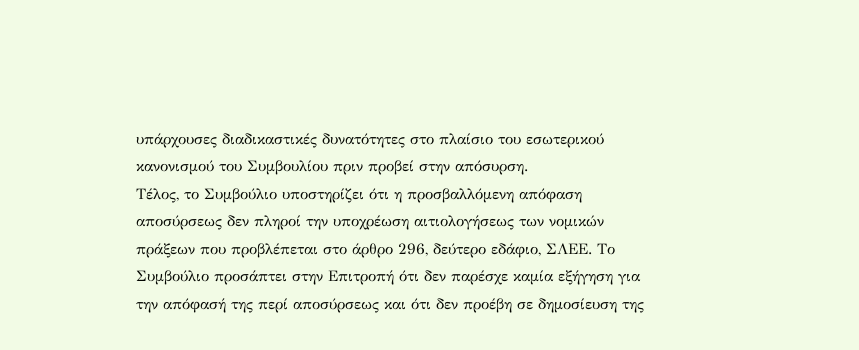υπάρχουσες διαδικαστικές δυνατότητες στο πλαίσιο του εσωτερικού κανονισμού του Συμβουλίου πριν προβεί στην απόσυρση.
Τέλος, το Συμβούλιο υποστηρίζει ότι η προσβαλλόμενη απόφαση αποσύρσεως δεν πληροί την υποχρέωση αιτιολογήσεως των νομικών πράξεων που προβλέπεται στο άρθρο 296, δεύτερο εδάφιο, ΣΛΕΕ. Το Συμβούλιο προσάπτει στην Επιτροπή ότι δεν παρέσχε καμία εξήγηση για την απόφασή της περί αποσύρσεως και ότι δεν προέβη σε δημοσίευση της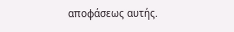αποφάσεως αυτής.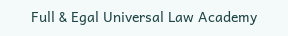Full & Egal Universal Law Academy